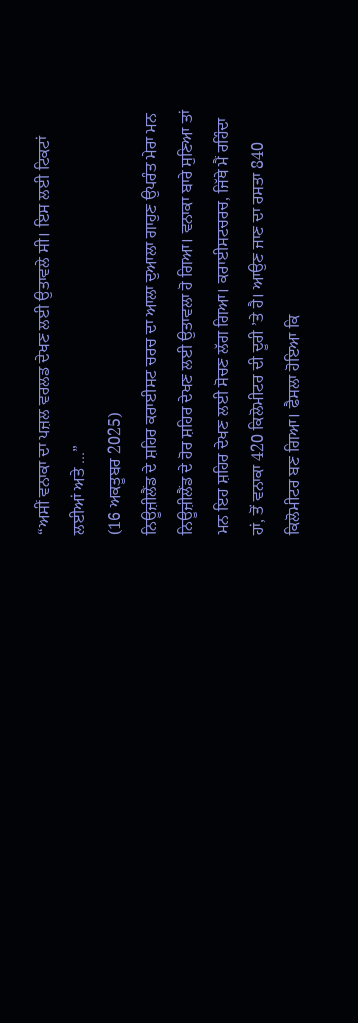“ਅਸੀਂ ਵਨਾਕਾ ਦਾ ਪਜ਼ਲ ਵਰਲਡ ਦੇਖਣ ਲਈ ਉਤਾਵਲੇ ਸੀ। ਇਸ ਲਈ ਟਿਕਟਾਂ ਲਈਆਂ ਅਤੇ ...”
(16 ਅਕਤੂਬਰ 2025)
ਨਿਊਜ਼ੀਲੈਂਡ ਦੇ ਸ਼ਹਿਰ ਕਰਾਈਸਟ ਚਰਚ ਦਾ ਆਲਾ ਦੁਆਲਾ ਗਾਹੁਣ ਉਪਰੰਤ ਮੇਰਾ ਮਨ ਨਿਊਜ਼ੀਲੈਂਡ ਦੇ ਹੋਰ ਸ਼ਹਿਰ ਦੇਖਣ ਲਈ ਉਤਾਵਲਾ ਹੋ ਗਿਆ। ਵਨਾਕਾ ਬਾਰੇ ਸੁਣਿਆ ਤਾਂ ਮਨ ਇਹ ਸ਼ਹਿਰ ਦੇਖਣ ਲਈ ਸੋਚਣ ਲੱਗ ਗਿਆ। ਕਰਾਈਸਟਚਰਚ, ਜਿੱਥੇ ਮੈਂ ਰਹਿੰਦਾ ਹਾਂ, ਤੋਂ ਵਨਾਕਾ 420 ਕਿਲੋਮੀਟਰ ਦੀ ਦੂਰੀ ’ਤੇ ਹੈ। ਆਉਣ ਜਾਣ ਦਾ ਰਸਤਾ 840 ਕਿਲੋਮੀਟਰ ਬਣ ਗਿਆ। ਫੈਸਲਾ ਹੋਇਆ ਕਿ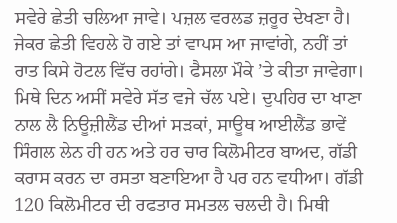ਸਵੇਰੇ ਛੇਤੀ ਚਲਿਆ ਜਾਵੇ। ਪਜ਼ਲ ਵਰਲਡ ਜ਼ਰੂਰ ਦੇਖਣਾ ਹੈ। ਜੇਕਰ ਛੇਤੀ ਵਿਹਲੇ ਹੋ ਗਏ ਤਾਂ ਵਾਪਸ ਆ ਜਾਵਾਂਗੇ, ਨਹੀਂ ਤਾਂ ਰਾਤ ਕਿਸੇ ਹੋਟਲ ਵਿੱਚ ਰਹਾਂਗੇ। ਫੈਸਲਾ ਮੌਕੇ ’ਤੇ ਕੀਤਾ ਜਾਵੇਗਾ।
ਮਿਥੇ ਦਿਨ ਅਸੀਂ ਸਵੇਰੇ ਸੱਤ ਵਜੇ ਚੱਲ ਪਏ। ਦੁਪਹਿਰ ਦਾ ਖਾਣਾ ਨਾਲ ਲੈ ਨਿਊਜ਼ੀਲੈਂਡ ਦੀਆਂ ਸੜਕਾਂ, ਸਾਊਥ ਆਈਲੈਂਡ ਭਾਵੇਂ ਸਿੰਗਲ ਲੇਨ ਹੀ ਹਨ ਅਤੇ ਹਰ ਚਾਰ ਕਿਲੋਮੀਟਰ ਬਾਅਦ, ਗੱਡੀ ਕਰਾਸ ਕਰਨ ਦਾ ਰਸਤਾ ਬਣਾਇਆ ਹੈ ਪਰ ਹਨ ਵਧੀਆ। ਗੱਡੀ 120 ਕਿਲੋਮੀਟਰ ਦੀ ਰਫਤਾਰ ਸਮਤਲ ਚਲਦੀ ਹੈ। ਮਿਥੀ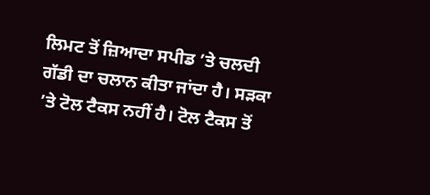ਲਿਮਟ ਤੋਂ ਜ਼ਿਆਦਾ ਸਪੀਡ ’ਤੇ ਚਲਦੀ ਗੱਡੀ ਦਾ ਚਲਾਨ ਕੀਤਾ ਜਾਂਦਾ ਹੈ। ਸੜਕਾ ’ਤੇ ਟੋਲ ਟੈਕਸ ਨਹੀਂ ਹੈ। ਟੋਲ ਟੈਕਸ ਤੋਂ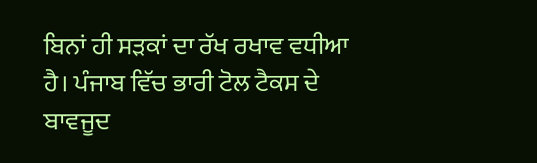ਬਿਨਾਂ ਹੀ ਸੜਕਾਂ ਦਾ ਰੱਖ ਰਖਾਵ ਵਧੀਆ ਹੈ। ਪੰਜਾਬ ਵਿੱਚ ਭਾਰੀ ਟੋਲ ਟੈਕਸ ਦੇ ਬਾਵਜੂਦ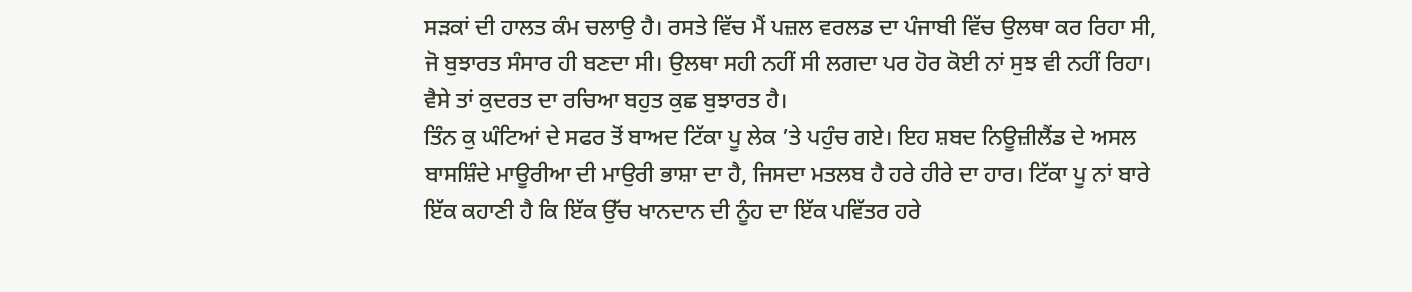ਸੜਕਾਂ ਦੀ ਹਾਲਤ ਕੰਮ ਚਲਾਉ ਹੈ। ਰਸਤੇ ਵਿੱਚ ਮੈਂ ਪਜ਼ਲ ਵਰਲਡ ਦਾ ਪੰਜਾਬੀ ਵਿੱਚ ਉਲਥਾ ਕਰ ਰਿਹਾ ਸੀ, ਜੋ ਬੁਝਾਰਤ ਸੰਸਾਰ ਹੀ ਬਣਦਾ ਸੀ। ਉਲਥਾ ਸਹੀ ਨਹੀਂ ਸੀ ਲਗਦਾ ਪਰ ਹੋਰ ਕੋਈ ਨਾਂ ਸੁਝ ਵੀ ਨਹੀਂ ਰਿਹਾ। ਵੈਸੇ ਤਾਂ ਕੁਦਰਤ ਦਾ ਰਚਿਆ ਬਹੁਤ ਕੁਛ ਬੁਝਾਰਤ ਹੈ।
ਤਿੰਨ ਕੁ ਘੰਟਿਆਂ ਦੇ ਸਫਰ ਤੋਂ ਬਾਅਦ ਟਿੱਕਾ ਪੂ ਲੇਕ ’ਤੇ ਪਹੁੰਚ ਗਏ। ਇਹ ਸ਼ਬਦ ਨਿਊਜ਼ੀਲੈਂਡ ਦੇ ਅਸਲ ਬਾਸਸ਼ਿੰਦੇ ਮਾਊਰੀਆ ਦੀ ਮਾਉਰੀ ਭਾਸ਼ਾ ਦਾ ਹੈ, ਜਿਸਦਾ ਮਤਲਬ ਹੈ ਹਰੇ ਹੀਰੇ ਦਾ ਹਾਰ। ਟਿੱਕਾ ਪੂ ਨਾਂ ਬਾਰੇ ਇੱਕ ਕਹਾਣੀ ਹੈ ਕਿ ਇੱਕ ਉੱਚ ਖਾਨਦਾਨ ਦੀ ਨੂੰਹ ਦਾ ਇੱਕ ਪਵਿੱਤਰ ਹਰੇ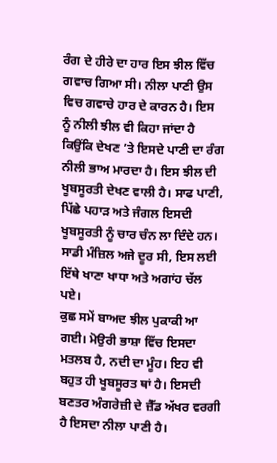ਰੰਗ ਦੇ ਹੀਰੇ ਦਾ ਹਾਰ ਇਸ ਝੀਲ ਵਿੱਚ ਗਵਾਚ ਗਿਆ ਸੀ। ਨੀਲਾ ਪਾਣੀ ਉਸ ਵਿਚ ਗਵਾਚੇ ਹਾਰ ਦੇ ਕਾਰਨ ਹੈ। ਇਸ ਨੂੰ ਨੀਲੀ ਝੀਲ ਵੀ ਕਿਹਾ ਜਾਂਦਾ ਹੈ ਕਿਉਂਕਿ ਦੇਖਣ ’ਤੇ ਇਸਦੇ ਪਾਣੀ ਦਾ ਰੰਗ ਨੀਲੀ ਭਾਅ ਮਾਰਦਾ ਹੈ। ਇਸ ਝੀਲ ਦੀ ਖੂਬਸੂਰਤੀ ਦੇਖਣ ਵਾਲੀ ਹੈ। ਸਾਫ ਪਾਣੀ, ਪਿੱਛੇ ਪਹਾੜ ਅਤੇ ਜੰਗਲ ਇਸਦੀ ਖੂਬਸੂਰਤੀ ਨੂੰ ਚਾਰ ਚੰਨ ਲਾ ਦਿੰਦੇ ਹਨ। ਸਾਡੀ ਮੰਜ਼ਿਲ ਅਜੇ ਦੂਰ ਸੀ, ਇਸ ਲਈ ਇੱਥੇ ਖਾਣਾ ਖਾਧਾ ਅਤੇ ਅਗਾਂਹ ਚੱਲ ਪਏ।
ਕੁਛ ਸਮੇਂ ਬਾਅਦ ਝੀਲ ਪੁਕਾਕੀ ਆ ਗਈ। ਮੋਉਰੀ ਭਾਸ਼ਾ ਵਿੱਚ ਇਸਦਾ ਮਤਲਬ ਹੈ, ਨਦੀ ਦਾ ਮੂੰਹ। ਇਹ ਵੀ ਬਹੁਤ ਹੀ ਖੂਬਸੂਰਤ ਥਾਂ ਹੈ। ਇਸਦੀ ਬਣਤਰ ਅੰਗਰੇਜ਼ੀ ਦੇ ਜ਼ੈੱਡ ਅੱਖਰ ਵਰਗੀ ਹੈ ਇਸਦਾ ਨੀਲਾ ਪਾਣੀ ਹੈ।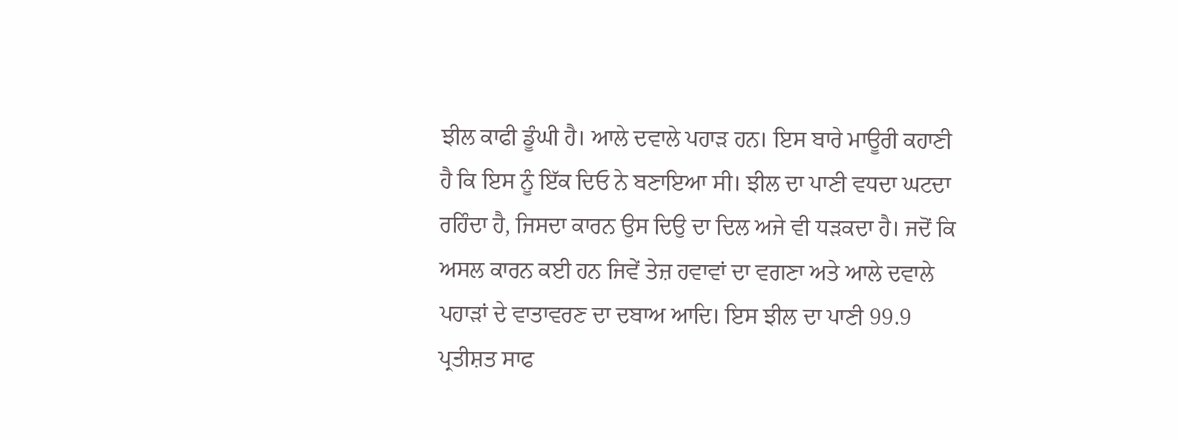ਝੀਲ ਕਾਫੀ ਡੂੰਘੀ ਹੈ। ਆਲੇ ਦਵਾਲੇ ਪਹਾੜ ਹਨ। ਇਸ ਬਾਰੇ ਮਾਊਰੀ ਕਹਾਣੀ ਹੈ ਕਿ ਇਸ ਨੂੰ ਇੱਕ ਦਿਓ ਨੇ ਬਣਾਇਆ ਸੀ। ਝੀਲ ਦਾ ਪਾਣੀ ਵਧਦਾ ਘਟਦਾ ਰਹਿੰਦਾ ਹੈ, ਜਿਸਦਾ ਕਾਰਨ ਉਸ ਦਿਉ ਦਾ ਦਿਲ ਅਜੇ ਵੀ ਧੜਕਦਾ ਹੈ। ਜਦੋਂ ਕਿ ਅਸਲ ਕਾਰਨ ਕਈ ਹਨ ਜਿਵੇਂ ਤੇਜ਼ ਹਵਾਵਾਂ ਦਾ ਵਗਣਾ ਅਤੇ ਆਲੇ ਦਵਾਲੇ ਪਹਾੜਾਂ ਦੇ ਵਾਤਾਵਰਣ ਦਾ ਦਬਾਅ ਆਦਿ। ਇਸ ਝੀਲ ਦਾ ਪਾਣੀ 99.9 ਪ੍ਰਤੀਸ਼ਤ ਸਾਫ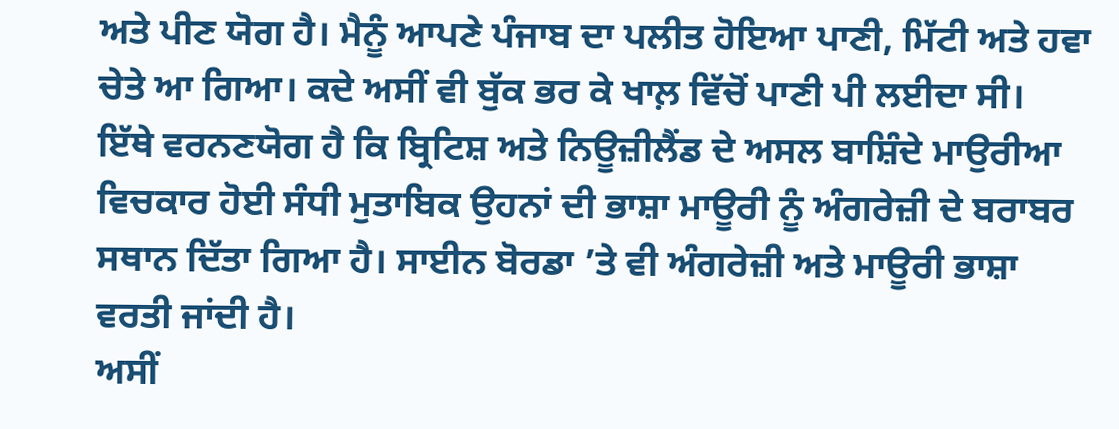ਅਤੇ ਪੀਣ ਯੋਗ ਹੈ। ਮੈਨੂੰ ਆਪਣੇ ਪੰਜਾਬ ਦਾ ਪਲੀਤ ਹੋਇਆ ਪਾਣੀ, ਮਿੱਟੀ ਅਤੇ ਹਵਾ ਚੇਤੇ ਆ ਗਿਆ। ਕਦੇ ਅਸੀਂ ਵੀ ਬੁੱਕ ਭਰ ਕੇ ਖਾਲ਼ ਵਿੱਚੋਂ ਪਾਣੀ ਪੀ ਲਈਦਾ ਸੀ।
ਇੱਥੇ ਵਰਨਣਯੋਗ ਹੈ ਕਿ ਬ੍ਰਿਟਿਸ਼ ਅਤੇ ਨਿਊਜ਼ੀਲੈਂਡ ਦੇ ਅਸਲ ਬਾਸ਼ਿੰਦੇ ਮਾਉਰੀਆ ਵਿਚਕਾਰ ਹੋਈ ਸੰਧੀ ਮੁਤਾਬਿਕ ਉਹਨਾਂ ਦੀ ਭਾਸ਼ਾ ਮਾਊਰੀ ਨੂੰ ਅੰਗਰੇਜ਼ੀ ਦੇ ਬਰਾਬਰ ਸਥਾਨ ਦਿੱਤਾ ਗਿਆ ਹੈ। ਸਾਈਨ ਬੋਰਡਾ ’ਤੇ ਵੀ ਅੰਗਰੇਜ਼ੀ ਅਤੇ ਮਾਊਰੀ ਭਾਸ਼ਾ ਵਰਤੀ ਜਾਂਦੀ ਹੈ।
ਅਸੀਂ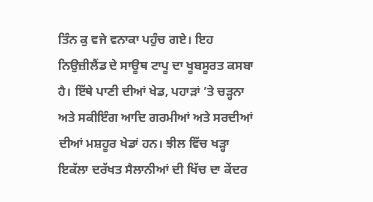ਤਿੰਨ ਕੁ ਵਜੇ ਵਨਾਕਾ ਪਹੁੰਚ ਗਏ। ਇਹ ਨਿਉਜ਼ੀਲੈਂਡ ਦੇ ਸਾਊਥ ਟਾਪੂ ਦਾ ਖੂਬਸੂਰਤ ਕਸਬਾ ਹੈ। ਇੱਥੇ ਪਾਣੀ ਦੀਆਂ ਖੇਡ, ਪਹਾੜਾਂ ’ਤੇ ਚੜ੍ਹਨਾ ਅਤੇ ਸਕੀਇੰਗ ਆਦਿ ਗਰਮੀਆਂ ਅਤੇ ਸਰਦੀਆਂ ਦੀਆਂ ਮਸ਼ਹੂਰ ਖੇਡਾਂ ਹਨ। ਝੀਲ ਵਿੱਚ ਖੜ੍ਹਾ ਇਕੱਲਾ ਦਰੱਖਤ ਸੈਲਾਨੀਆਂ ਦੀ ਖਿੱਚ ਦਾ ਕੇਂਦਰ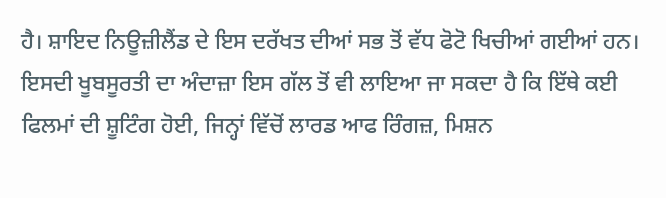ਹੈ। ਸ਼ਾਇਦ ਨਿਊਜ਼ੀਲੈਂਡ ਦੇ ਇਸ ਦਰੱਖਤ ਦੀਆਂ ਸਭ ਤੋਂ ਵੱਧ ਫੋਟੋ ਖਿਚੀਆਂ ਗਈਆਂ ਹਨ। ਇਸਦੀ ਖੂਬਸੂਰਤੀ ਦਾ ਅੰਦਾਜ਼ਾ ਇਸ ਗੱਲ ਤੋਂ ਵੀ ਲਾਇਆ ਜਾ ਸਕਦਾ ਹੈ ਕਿ ਇੱਥੇ ਕਈ ਫਿਲਮਾਂ ਦੀ ਸ਼ੂਟਿੰਗ ਹੋਈ, ਜਿਨ੍ਹਾਂ ਵਿੱਚੋਂ ਲਾਰਡ ਆਫ ਰਿੰਗਜ਼, ਮਿਸ਼ਨ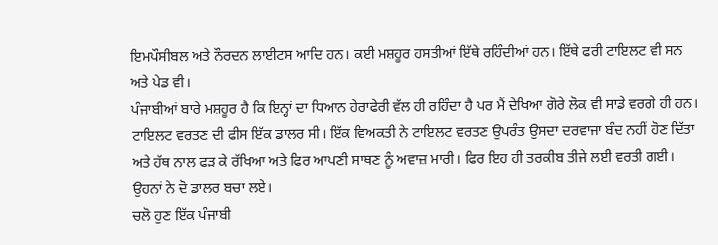ਇਮਪੌਸੀਬਲ ਅਤੇ ਨੌਰਦਨ ਲਾਈਟਸ ਆਦਿ ਹਨ। ਕਈ ਮਸ਼ਹੂਰ ਹਸਤੀਆਂ ਇੱਥੇ ਰਹਿੰਦੀਆਂ ਹਨ। ਇੱਥੇ ਫਰੀ ਟਾਇਲਟ ਵੀ ਸਨ ਅਤੇ ਪੇਡ ਵੀ।
ਪੰਜਾਬੀਆਂ ਬਾਰੇ ਮਸ਼ਹੂਰ ਹੈ ਕਿ ਇਨ੍ਹਾਂ ਦਾ ਧਿਆਨ ਹੇਰਾਫੇਰੀ ਵੱਲ ਹੀ ਰਹਿੰਦਾ ਹੈ ਪਰ ਮੈਂ ਦੇਖਿਆ ਗੋਰੇ ਲੋਕ ਵੀ ਸਾਡੇ ਵਰਗੇ ਹੀ ਹਨ। ਟਾਇਲਟ ਵਰਤਣ ਦੀ ਫੀਸ ਇੱਕ ਡਾਲਰ ਸੀ। ਇੱਕ ਵਿਅਕਤੀ ਨੇ ਟਾਇਲਟ ਵਰਤਣ ਉਪਰੰਤ ਉਸਦਾ ਦਰਵਾਜਾ ਬੰਦ ਨਹੀਂ ਹੋਣ ਦਿੱਤਾ ਅਤੇ ਹੱਥ ਨਾਲ ਫੜ ਕੇ ਰੱਖਿਆ ਅਤੇ ਫਿਰ ਆਪਣੀ ਸਾਥਣ ਨੂੰ ਅਵਾਜ਼ ਮਾਰੀ। ਫਿਰ ਇਹ ਹੀ ਤਰਕੀਬ ਤੀਜੇ ਲਈ ਵਰਤੀ ਗਈ। ਉਹਨਾਂ ਨੇ ਦੋ ਡਾਲਰ ਬਚਾ ਲਏ।
ਚਲੋ ਹੁਣ ਇੱਕ ਪੰਜਾਬੀ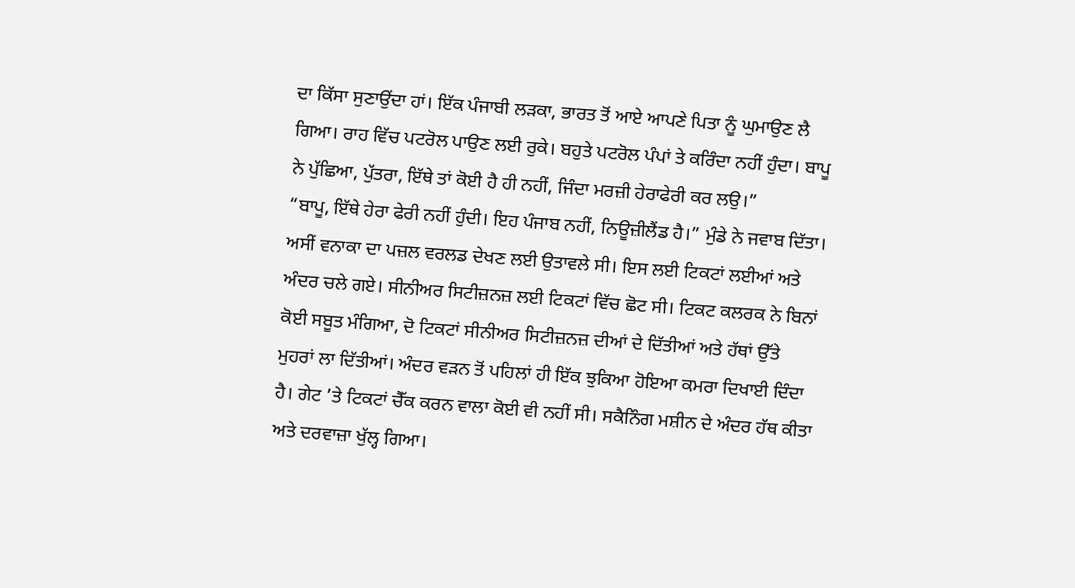ਦਾ ਕਿੱਸਾ ਸੁਣਾਉਂਦਾ ਹਾਂ। ਇੱਕ ਪੰਜਾਬੀ ਲੜਕਾ, ਭਾਰਤ ਤੋਂ ਆਏ ਆਪਣੇ ਪਿਤਾ ਨੂੰ ਘੁਮਾਉਣ ਲੈ ਗਿਆ। ਰਾਹ ਵਿੱਚ ਪਟਰੋਲ ਪਾਉਣ ਲਈ ਰੁਕੇ। ਬਹੁਤੇ ਪਟਰੋਲ ਪੰਪਾਂ ਤੇ ਕਰਿੰਦਾ ਨਹੀਂ ਹੁੰਦਾ। ਬਾਪੂ ਨੇ ਪੁੱਛਿਆ, ਪੁੱਤਰਾ, ਇੱਥੇ ਤਾਂ ਕੋਈ ਹੈ ਹੀ ਨਹੀਂ, ਜਿੰਦਾ ਮਰਜ਼ੀ ਹੇਰਾਫੇਰੀ ਕਰ ਲਉ।”
“ਬਾਪੂ, ਇੱਥੇ ਹੇਰਾ ਫੇਰੀ ਨਹੀਂ ਹੁੰਦੀ। ਇਹ ਪੰਜਾਬ ਨਹੀਂ, ਨਿਊਜ਼ੀਲੈਂਡ ਹੈ।” ਮੁੰਡੇ ਨੇ ਜਵਾਬ ਦਿੱਤਾ।
ਅਸੀਂ ਵਨਾਕਾ ਦਾ ਪਜ਼ਲ ਵਰਲਡ ਦੇਖਣ ਲਈ ਉਤਾਵਲੇ ਸੀ। ਇਸ ਲਈ ਟਿਕਟਾਂ ਲਈਆਂ ਅਤੇ ਅੰਦਰ ਚਲੇ ਗਏ। ਸੀਨੀਅਰ ਸਿਟੀਜ਼ਨਜ਼ ਲਈ ਟਿਕਟਾਂ ਵਿੱਚ ਛੋਟ ਸੀ। ਟਿਕਟ ਕਲਰਕ ਨੇ ਬਿਨਾਂ ਕੋਈ ਸਬੂਤ ਮੰਗਿਆ, ਦੋ ਟਿਕਟਾਂ ਸੀਨੀਅਰ ਸਿਟੀਜ਼ਨਜ਼ ਦੀਆਂ ਦੇ ਦਿੱਤੀਆਂ ਅਤੇ ਹੱਥਾਂ ਉੱਤੇ ਮੁਹਰਾਂ ਲਾ ਦਿੱਤੀਆਂ। ਅੰਦਰ ਵੜਨ ਤੋਂ ਪਹਿਲਾਂ ਹੀ ਇੱਕ ਝੁਕਿਆ ਹੋਇਆ ਕਮਰਾ ਦਿਖਾਈ ਦਿੰਦਾ ਹੈ। ਗੇਟ ’ਤੇ ਟਿਕਟਾਂ ਚੈੱਕ ਕਰਨ ਵਾਲਾ ਕੋਈ ਵੀ ਨਹੀਂ ਸੀ। ਸਕੈਨਿੰਗ ਮਸ਼ੀਨ ਦੇ ਅੰਦਰ ਹੱਥ ਕੀਤਾ ਅਤੇ ਦਰਵਾਜ਼ਾ ਖੁੱਲ੍ਹ ਗਿਆ।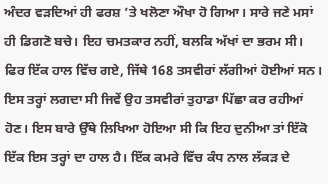ਅੰਦਰ ਵੜਦਿਆਂ ਹੀ ਫਰਸ਼ ’ਤੇ ਖਲੋਣਾ ਔਖਾ ਹੋ ਗਿਆ। ਸਾਰੇ ਜਣੇ ਮਸਾਂ ਹੀ ਡਿਗਣੋ ਬਚੇ। ਇਹ ਚਮਤਕਾਰ ਨਹੀਂ, ਬਲਕਿ ਅੱਖਾਂ ਦਾ ਭਰਮ ਸੀ।
ਫਿਰ ਇੱਕ ਹਾਲ ਵਿੱਚ ਗਏ, ਜਿੱਥੇ 168 ਤਸਵੀਰਾਂ ਲੱਗੀਆਂ ਹੋਈਆਂ ਸਨ। ਇਸ ਤਰ੍ਹਾਂ ਲਗਦਾ ਸੀ ਜਿਵੇਂ ਉਹ ਤਸਵੀਰਾਂ ਤੁਹਾਡਾ ਪਿੱਛਾ ਕਰ ਰਹੀਆਂ ਹੋਣ। ਇਸ ਬਾਰੇ ਉੱਥੇ ਲਿਖਿਆ ਹੋਇਆ ਸੀ ਕਿ ਇਹ ਦੁਨੀਆ ਤਾਂ ਇੱਕੋ ਇੱਕ ਇਸ ਤਰ੍ਹਾਂ ਦਾ ਹਾਲ ਹੈ। ਇੱਕ ਕਮਰੇ ਵਿੱਚ ਕੰਧ ਨਾਲ ਲੱਕੜ ਦੇ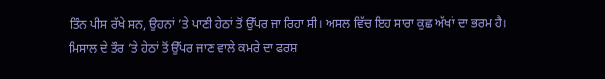ਤਿੰਨ ਪੀਸ ਰੱਖੇ ਸਨ, ਉਹਨਾਂ ’ਤੇ ਪਾਣੀ ਹੇਠਾਂ ਤੋਂ ਉੱਪਰ ਜਾ ਰਿਹਾ ਸੀ। ਅਸਲ ਵਿੱਚ ਇਹ ਸਾਰਾ ਕੁਛ ਅੱਖਾਂ ਦਾ ਭਰਮ ਹੈ। ਮਿਸਾਲ ਦੇ ਤੌਰ ’ਤੇ ਹੇਠਾਂ ਤੋਂ ਉੱਪਰ ਜਾਣ ਵਾਲੇ ਕਮਰੇ ਦਾ ਫਰਸ਼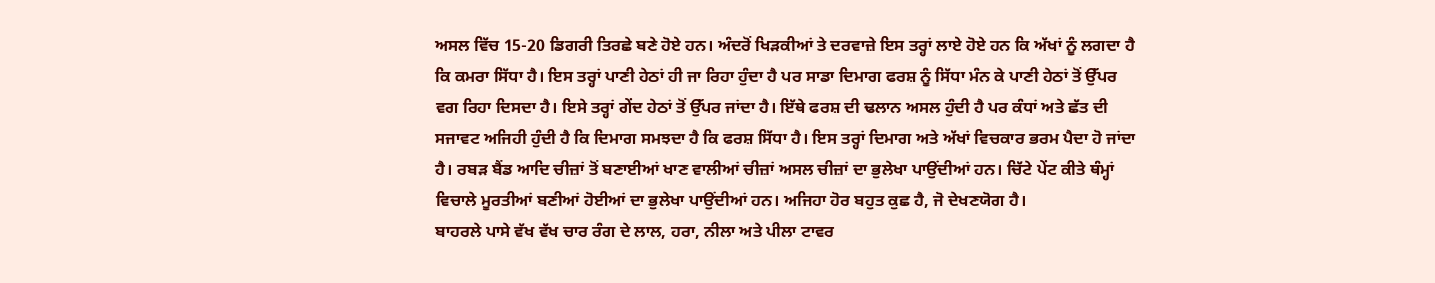ਅਸਲ ਵਿੱਚ 15-20 ਡਿਗਰੀ ਤਿਰਛੇ ਬਣੇ ਹੋਏ ਹਨ। ਅੰਦਰੋਂ ਖਿੜਕੀਆਂ ਤੇ ਦਰਵਾਜ਼ੇ ਇਸ ਤਰ੍ਹਾਂ ਲਾਏ ਹੋਏ ਹਨ ਕਿ ਅੱਖਾਂ ਨੂੰ ਲਗਦਾ ਹੈ ਕਿ ਕਮਰਾ ਸਿੱਧਾ ਹੈ। ਇਸ ਤਰ੍ਹਾਂ ਪਾਣੀ ਹੇਠਾਂ ਹੀ ਜਾ ਰਿਹਾ ਹੁੰਦਾ ਹੈ ਪਰ ਸਾਡਾ ਦਿਮਾਗ ਫਰਸ਼ ਨੂੰ ਸਿੱਧਾ ਮੰਨ ਕੇ ਪਾਣੀ ਹੇਠਾਂ ਤੋਂ ਉੱਪਰ ਵਗ ਰਿਹਾ ਦਿਸਦਾ ਹੈ। ਇਸੇ ਤਰ੍ਹਾਂ ਗੇਂਦ ਹੇਠਾਂ ਤੋਂ ਉੱਪਰ ਜਾਂਦਾ ਹੈ। ਇੱਥੇ ਫਰਸ਼ ਦੀ ਢਲਾਨ ਅਸਲ ਹੁੰਦੀ ਹੈ ਪਰ ਕੰਧਾਂ ਅਤੇ ਛੱਤ ਦੀ ਸਜਾਵਟ ਅਜਿਹੀ ਹੁੰਦੀ ਹੈ ਕਿ ਦਿਮਾਗ ਸਮਝਦਾ ਹੈ ਕਿ ਫਰਸ਼ ਸਿੱਧਾ ਹੈ। ਇਸ ਤਰ੍ਹਾਂ ਦਿਮਾਗ ਅਤੇ ਅੱਖਾਂ ਵਿਚਕਾਰ ਭਰਮ ਪੈਦਾ ਹੋ ਜਾਂਦਾ ਹੈ। ਰਬੜ ਬੈਂਡ ਆਦਿ ਚੀਜ਼ਾਂ ਤੋਂ ਬਣਾਈਆਂ ਖਾਣ ਵਾਲੀਆਂ ਚੀਜ਼ਾਂ ਅਸਲ ਚੀਜ਼ਾਂ ਦਾ ਭੁਲੇਖਾ ਪਾਉਂਦੀਆਂ ਹਨ। ਚਿੱਟੇ ਪੇਂਟ ਕੀਤੇ ਥੰਮ੍ਹਾਂ ਵਿਚਾਲੇ ਮੂਰਤੀਆਂ ਬਣੀਆਂ ਹੋਈਆਂ ਦਾ ਭੁਲੇਖਾ ਪਾਉਂਦੀਆਂ ਹਨ। ਅਜਿਹਾ ਹੋਰ ਬਹੁਤ ਕੁਛ ਹੈ, ਜੋ ਦੇਖਣਯੋਗ ਹੈ।
ਬਾਹਰਲੇ ਪਾਸੇ ਵੱਖ ਵੱਖ ਚਾਰ ਰੰਗ ਦੇ ਲਾਲ, ਹਰਾ, ਨੀਲਾ ਅਤੇ ਪੀਲਾ ਟਾਵਰ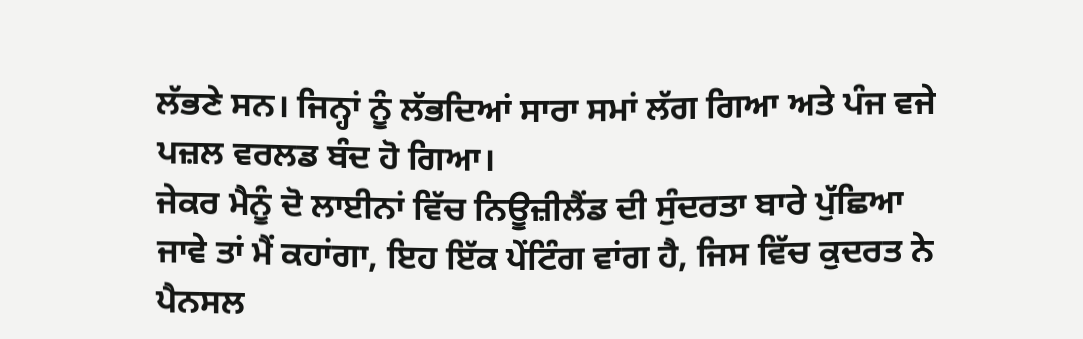ਲੱਭਣੇ ਸਨ। ਜਿਨ੍ਹਾਂ ਨੂੰ ਲੱਭਦਿਆਂ ਸਾਰਾ ਸਮਾਂ ਲੱਗ ਗਿਆ ਅਤੇ ਪੰਜ ਵਜੇ ਪਜ਼ਲ ਵਰਲਡ ਬੰਦ ਹੋ ਗਿਆ।
ਜੇਕਰ ਮੈਨੂੰ ਦੋ ਲਾਈਨਾਂ ਵਿੱਚ ਨਿਊਜ਼ੀਲੈਂਡ ਦੀ ਸੁੰਦਰਤਾ ਬਾਰੇ ਪੁੱਛਿਆ ਜਾਵੇ ਤਾਂ ਮੈਂ ਕਹਾਂਗਾ, ਇਹ ਇੱਕ ਪੇਂਟਿੰਗ ਵਾਂਗ ਹੈ, ਜਿਸ ਵਿੱਚ ਕੁਦਰਤ ਨੇ ਪੈਨਸਲ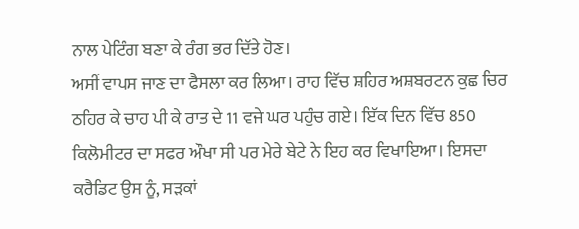ਨਾਲ ਪੇਟਿੰਗ ਬਣਾ ਕੇ ਰੰਗ ਭਰ ਦਿੱਤੇ ਹੋਣ।
ਅਸੀਂ ਵਾਪਸ ਜਾਣ ਦਾ ਫੈਸਲਾ ਕਰ ਲਿਆ। ਰਾਹ ਵਿੱਚ ਸ਼ਹਿਰ ਅਸ਼ਬਰਟਨ ਕੁਛ ਚਿਰ ਠਹਿਰ ਕੇ ਚਾਹ ਪੀ ਕੇ ਰਾਤ ਦੇ 11 ਵਜੇ ਘਰ ਪਹੁੰਚ ਗਏ। ਇੱਕ ਦਿਨ ਵਿੱਚ 850 ਕਿਲੋਮੀਟਰ ਦਾ ਸਫਰ ਔਖਾ ਸੀ ਪਰ ਮੇਰੇ ਬੇਟੇ ਨੇ ਇਹ ਕਰ ਵਿਖਾਇਆ। ਇਸਦਾ ਕਰੈਡਿਟ ਉਸ ਨੂੰ, ਸੜਕਾਂ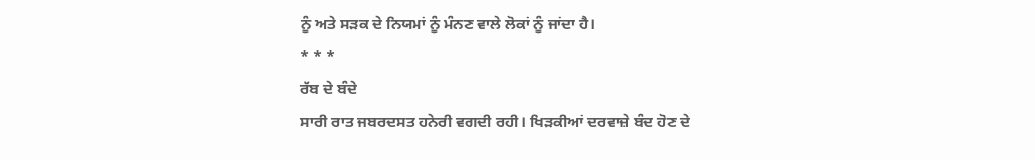ਨੂੰ ਅਤੇ ਸੜਕ ਦੇ ਨਿਯਮਾਂ ਨੂੰ ਮੰਨਣ ਵਾਲੇ ਲੋਕਾਂ ਨੂੰ ਜਾਂਦਾ ਹੈ।
* * *
ਰੱਬ ਦੇ ਬੰਦੇ
ਸਾਰੀ ਰਾਤ ਜਬਰਦਸਤ ਹਨੇਰੀ ਵਗਦੀ ਰਹੀ। ਖਿੜਕੀਆਂ ਦਰਵਾਜ਼ੇ ਬੰਦ ਹੋਣ ਦੇ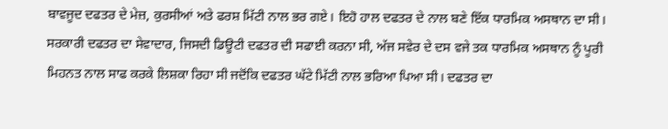ਬਾਵਜੂਦ ਦਫਤਰ ਦੇ ਮੇਜ਼, ਕੁਰਸੀਆਂ ਅਤੇ ਫਰਸ਼ ਮਿੱਟੀ ਨਾਲ ਭਰ ਗਏ। ਇਹੋ ਹਾਲ ਦਫਤਰ ਦੇ ਨਾਲ ਬਣੇ ਇੱਕ ਧਾਰਮਿਕ ਅਸਥਾਨ ਦਾ ਸੀ। ਸਰਕਾਰੀ ਦਫਤਰ ਦਾ ਸੇਵਾਦਾਰ, ਜਿਸਦੀ ਡਿਊਟੀ ਦਫਤਰ ਦੀ ਸਫਾਈ ਕਰਨਾ ਸੀ, ਅੱਜ ਸਵੇਰ ਦੇ ਦਸ ਵਜੇ ਤਕ ਧਾਰਮਿਕ ਅਸਥਾਨ ਨੂੰ ਪੂਰੀ ਮਿਹਨਤ ਨਾਲ ਸਾਫ ਕਰਕੇ ਲਿਸ਼ਕਾ ਰਿਹਾ ਸੀ ਜਦੋਂਕਿ ਦਫਤਰ ਘੱਟੇ ਮਿੱਟੀ ਨਾਲ ਭਰਿਆ ਪਿਆ ਸੀ। ਦਫਤਰ ਦਾ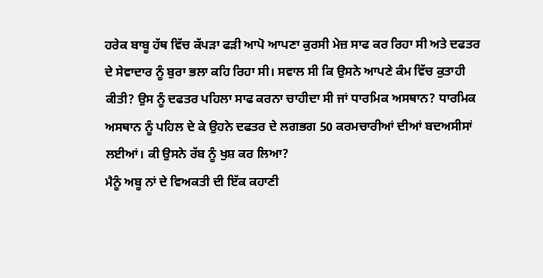ਹਰੇਕ ਬਾਬੂ ਹੱਥ ਵਿੱਚ ਕੱਪੜਾ ਫੜੀ ਆਪੋ ਆਪਣਾ ਕੁਰਸੀ ਮੇਜ਼ ਸਾਫ ਕਰ ਰਿਹਾ ਸੀ ਅਤੇ ਦਫਤਰ ਦੇ ਸੇਵਾਦਾਰ ਨੂੰ ਬੁਰਾ ਭਲਾ ਕਹਿ ਰਿਹਾ ਸੀ। ਸਵਾਲ ਸੀ ਕਿ ਉਸਨੇ ਆਪਣੇ ਕੰਮ ਵਿੱਚ ਕੁਤਾਹੀ ਕੀਤੀ? ਉਸ ਨੂੰ ਦਫਤਰ ਪਹਿਲਾ ਸਾਫ ਕਰਨਾ ਚਾਹੀਦਾ ਸੀ ਜਾਂ ਧਾਰਮਿਕ ਅਸਥਾਨ? ਧਾਰਮਿਕ ਅਸਥਾਨ ਨੂੰ ਪਹਿਲ ਦੇ ਕੇ ਉਹਨੇ ਦਫਤਰ ਦੇ ਲਗਭਗ 50 ਕਰਮਚਾਰੀਆਂ ਦੀਆਂ ਬਦਅਸੀਸਾਂ ਲਈਆਂ। ਕੀ ਉਸਨੇ ਰੱਬ ਨੂੰ ਖੁਸ਼ ਕਰ ਲਿਆ?
ਮੈਨੂੰ ਅਬੂ ਨਾਂ ਦੇ ਵਿਅਕਤੀ ਦੀ ਇੱਕ ਕਹਾਣੀ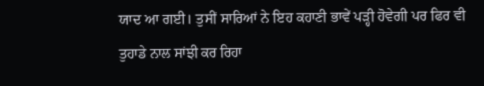ਯਾਦ ਆ ਗਈ। ਤੁਸੀਂ ਸਾਰਿਆਂ ਨੇ ਇਹ ਕਹਾਣੀ ਭਾਵੇਂ ਪੜ੍ਹੀ ਹੋਵੇਗੀ ਪਰ ਫਿਰ ਵੀ ਤੁਹਾਡੇ ਨਾਲ ਸਾਂਝੀ ਕਰ ਰਿਹਾ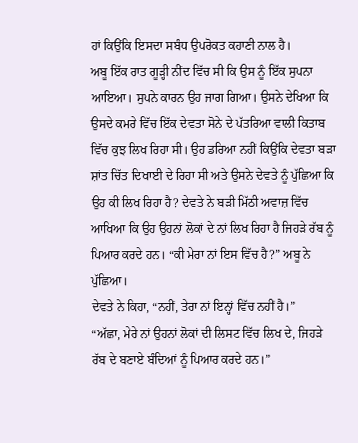ਹਾਂ ਕਿਉਂਕਿ ਇਸਦਾ ਸਬੰਧ ਉਪਰੋਕਤ ਕਹਾਣੀ ਨਾਲ ਹੈ।
ਅਬੂ ਇੱਕ ਰਾਤ ਗੂੜ੍ਹੀ ਨੀਂਦ ਵਿੱਚ ਸੀ ਕਿ ਉਸ ਨੂੰ ਇੱਕ ਸੁਪਨਾ ਆਇਆ। ਸੁਪਨੇ ਕਾਰਨ ਉਹ ਜਾਗ ਗਿਆ। ਉਸਨੇ ਦੇਖਿਆ ਕਿ ਉਸਦੇ ਕਮਰੇ ਵਿੱਚ ਇੱਕ ਦੇਵਤਾ ਸੋਨੇ ਦੇ ਪੱਤਰਿਆ ਵਾਲੀ ਕਿਤਾਬ ਵਿੱਚ ਕੁਝ ਲਿਖ ਰਿਹਾ ਸੀ। ਉਹ ਡਰਿਆ ਨਹੀਂ ਕਿਉਂਕਿ ਦੇਵਤਾ ਬੜਾ ਸ਼ਾਂਤ ਚਿੱਤ ਦਿਖਾਈ ਦੇ ਰਿਹਾ ਸੀ ਅਤੇ ਉਸਨੇ ਦੇਵਤੇ ਨੂੰ ਪੁੱਛਿਆ ਕਿ ਉਹ ਕੀ ਲਿਖ ਰਿਹਾ ਹੈ? ਦੇਵਤੇ ਨੇ ਬੜੀ ਮਿੱਠੀ ਅਵਾਜ਼ ਵਿੱਚ ਆਖਿਆ ਕਿ ਉਹ ਉਹਨਾਂ ਲੋਕਾਂ ਦੇ ਨਾਂ ਲਿਖ ਰਿਹਾ ਹੈ ਜਿਹੜੇ ਰੱਬ ਨੂੰ ਪਿਆਰ ਕਰਦੇ ਹਨ। “ਕੀ ਮੇਰਾ ਨਾਂ ਇਸ ਵਿੱਚ ਹੈ?” ਅਬੂ ਨੇ ਪੁੱਛਿਆ।
ਦੇਵਤੇ ਨੇ ਕਿਹਾ, “ਨਹੀਂ, ਤੇਰਾ ਨਾਂ ਇਨ੍ਹਾਂ ਵਿੱਚ ਨਹੀਂ ਹੈ।”
“ਅੱਛਾ, ਮੇਰੇ ਨਾਂ ਉਹਨਾਂ ਲੋਕਾਂ ਦੀ ਲਿਸਟ ਵਿੱਚ ਲਿਖ ਦੇ, ਜਿਹੜੇ ਰੱਬ ਦੇ ਬਣਾਏ ਬੰਦਿਆਂ ਨੂੰ ਪਿਆਰ ਕਰਦੇ ਹਨ।”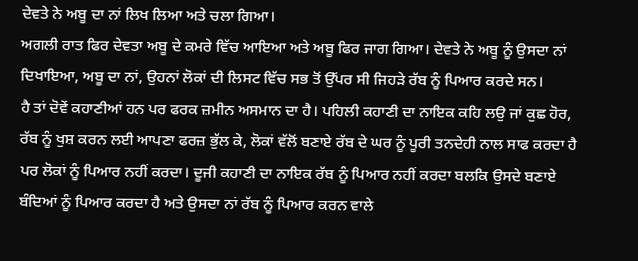ਦੇਵਤੇ ਨੇ ਅਬੂ ਦਾ ਨਾਂ ਲਿਖ ਲਿਆ ਅਤੇ ਚਲਾ ਗਿਆ।
ਅਗਲੀ ਰਾਤ ਫਿਰ ਦੇਵਤਾ ਅਬੂ ਦੇ ਕਮਰੇ ਵਿੱਚ ਆਇਆ ਅਤੇ ਅਬੂ ਫਿਰ ਜਾਗ ਗਿਆ। ਦੇਵਤੇ ਨੇ ਅਬੂ ਨੂੰ ਉਸਦਾ ਨਾਂ ਦਿਖਾਇਆ, ਅਬੂ ਦਾ ਨਾਂ, ਉਹਨਾਂ ਲੋਕਾਂ ਦੀ ਲਿਸਟ ਵਿੱਚ ਸਭ ਤੋਂ ਉੱਪਰ ਸੀ ਜਿਹੜੇ ਰੱਬ ਨੂੰ ਪਿਆਰ ਕਰਦੇ ਸਨ।
ਹੈ ਤਾਂ ਦੋਵੇਂ ਕਹਾਣੀਆਂ ਹਨ ਪਰ ਫਰਕ ਜ਼ਮੀਨ ਅਸਮਾਨ ਦਾ ਹੈ। ਪਹਿਲੀ ਕਹਾਣੀ ਦਾ ਨਾਇਕ ਕਹਿ ਲਉ ਜਾਂ ਕੁਛ ਹੋਰ, ਰੱਬ ਨੂੰ ਖੁਸ਼ ਕਰਨ ਲਈ ਆਪਣਾ ਫਰਜ਼ ਭੁੱਲ ਕੇ, ਲੋਕਾਂ ਵੱਲੋਂ ਬਣਾਏ ਰੱਬ ਦੇ ਘਰ ਨੂੰ ਪੂਰੀ ਤਨਦੇਹੀ ਨਾਲ ਸਾਫ ਕਰਦਾ ਹੈ ਪਰ ਲੋਕਾਂ ਨੂੰ ਪਿਆਰ ਨਹੀਂ ਕਰਦਾ। ਦੂਜੀ ਕਹਾਣੀ ਦਾ ਨਾਇਕ ਰੱਬ ਨੂੰ ਪਿਆਰ ਨਹੀਂ ਕਰਦਾ ਬਲਕਿ ਉਸਦੇ ਬਣਾਏ ਬੰਦਿਆਂ ਨੂੰ ਪਿਆਰ ਕਰਦਾ ਹੈ ਅਤੇ ਉਸਦਾ ਨਾਂ ਰੱਬ ਨੂੰ ਪਿਆਰ ਕਰਨ ਵਾਲੇ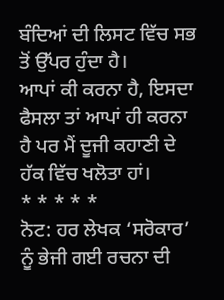ਬੰਦਿਆਂ ਦੀ ਲਿਸਟ ਵਿੱਚ ਸਭ ਤੋਂ ਉੱਪਰ ਹੁੰਦਾ ਹੈ।
ਆਪਾਂ ਕੀ ਕਰਨਾ ਹੈ, ਇਸਦਾ ਫੈਸਲਾ ਤਾਂ ਆਪਾਂ ਹੀ ਕਰਨਾ ਹੈ ਪਰ ਮੈਂ ਦੂਜੀ ਕਹਾਣੀ ਦੇ ਹੱਕ ਵਿੱਚ ਖਲੋਤਾ ਹਾਂ।
* * * * *
ਨੋਟ: ਹਰ ਲੇਖਕ ‘ਸਰੋਕਾਰ’ ਨੂੰ ਭੇਜੀ ਗਈ ਰਚਨਾ ਦੀ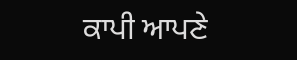ਕਾਪੀ ਆਪਣੇ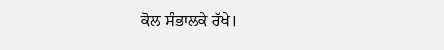ਕੋਲ ਸੰਭਾਲਕੇ ਰੱਖੇ।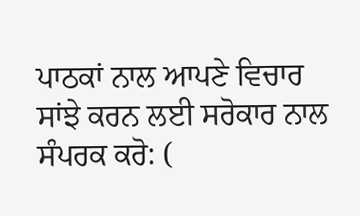ਪਾਠਕਾਂ ਨਾਲ ਆਪਣੇ ਵਿਚਾਰ ਸਾਂਝੇ ਕਰਨ ਲਈ ਸਰੋਕਾਰ ਨਾਲ ਸੰਪਰਕ ਕਰੋ: (